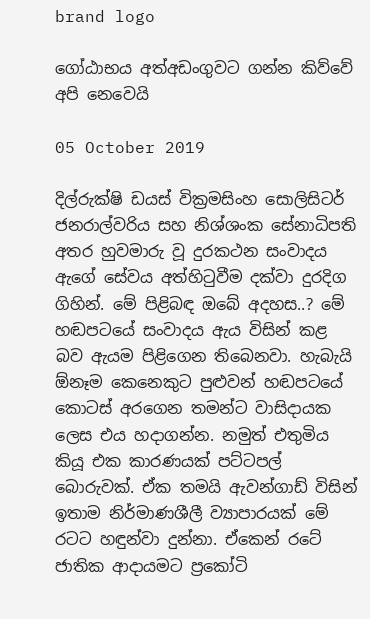brand logo

ගෝඨාභය අත්අඩංගුවට ගන්න කිව්වේ අපි නෙවෙයි

05 October 2019

දිල්රුක්ෂි ඩයස් වික්‍රමසිංහ සොලිසිටර් ජනරාල්වරිය සහ නිශ්ශංක සේනාධිපති අතර හුවමාරු වූ දුරකථන සංවාදය ඇගේ සේවය අත්හිටුවීම දක්වා දුරදිග ගිහින්. මේ පිළිබඳ ඔබේ අදහස..? මේ හඬපටයේ සංවාදය ඇය විසින් කළ බව ඇයම පිළිගෙන තිබෙනවා. හැබැයි ඕනෑම කෙනෙකුට පුළුවන් හඬපටයේ කොටස් අරගෙන තමන්ට වාසිදායක ලෙස එය හදාගන්න. නමුත් එතුමිය කියූ එක කාරණයක් පට්ටපල් බොරුවක්. ඒක තමයි ඇවන්ගාඩ් විසින් ඉතාම නිර්මාණශීලී ව්‍යාපාරයක් මේ රටට හඳුන්වා දුන්නා. ඒකෙන් රටේ ජාතික ආදායමට ප්‍රකෝටි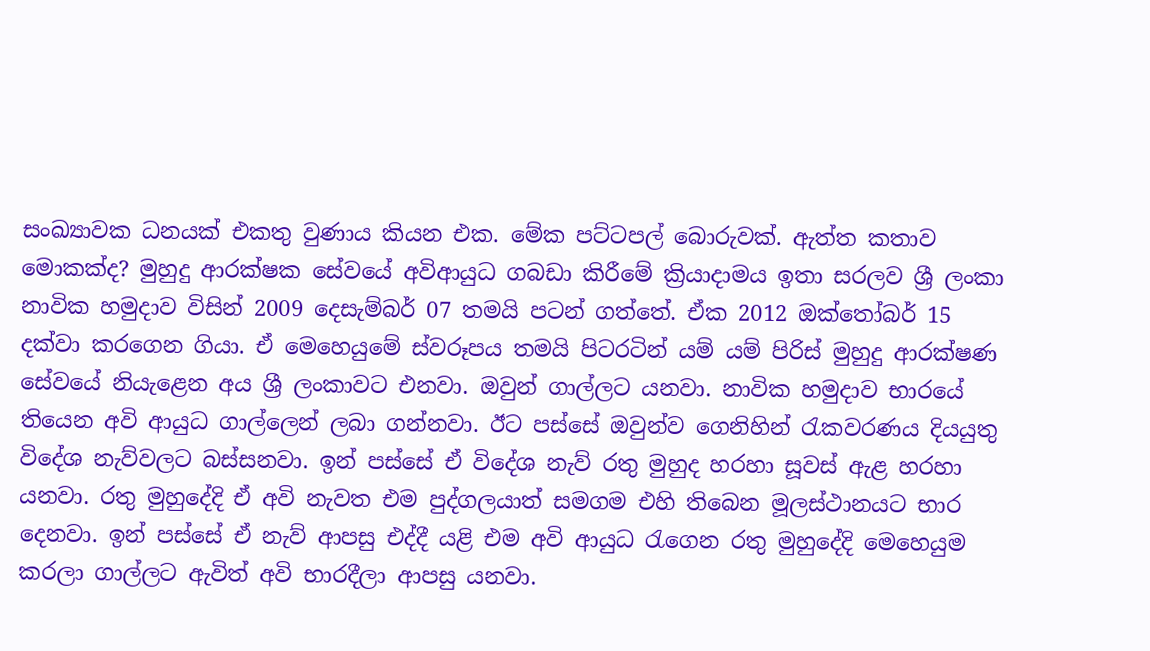සංඛ්‍යාවක ධනයක් එකතු වුණාය කියන එක. මේක පට්ටපල් බොරුවක්. ඇත්ත කතාව මොකක්ද? මුහුදු ආරක්ෂක සේවයේ අවිආයුධ ගබඩා කිරීමේ ක්‍රියාදාමය ඉතා සරලව ශ්‍රී ලංකා නාවික හමුදාව විසින් 2009 දෙසැම්බර් 07 තමයි පටන් ගත්තේ. ඒක 2012 ඔක්තෝබර් 15 දක්වා කරගෙන ගියා. ඒ මෙහෙයුමේ ස්වරූපය තමයි පිටරටින් යම් යම් පිරිස් මුහුදු ආරක්ෂණ සේවයේ නියැළෙන අය ශ්‍රී ලංකාවට එනවා. ඔවුන් ගාල්ලට යනවා. නාවික හමුදාව භාරයේ තියෙන අවි ආයුධ ගාල්ලෙන් ලබා ගන්නවා. ඊට පස්සේ ඔවුන්ව ගෙනිහින් රැකවරණය දියයුතු විදේශ නැව්වලට බස්සනවා. ඉන් පස්සේ ඒ විදේශ නැව් රතු මුහුද හරහා සූවස් ඇළ හරහා යනවා. රතු මුහුදේදි ඒ අවි නැවත එම පුද්ගලයාත් සමගම එහි තිබෙන මූලස්ථානයට භාර දෙනවා. ඉන් පස්සේ ඒ නැව් ආපසු එද්දී යළි එම අවි ආයුධ රැගෙන රතු මුහුදේදි මෙහෙයුම කරලා ගාල්ලට ඇවිත් අවි භාරදීලා ආපසු යනවා.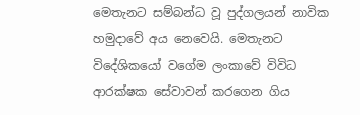මෙතැනට සම්බන්ධ වූ පුද්ගලයන් නාවික හමුදාවේ අය නෙවෙයි. මෙතැනට විදේශිකයෝ වගේම ලංකාවේ විවිධ ආරක්ෂක සේවාවන් කරගෙන ගිය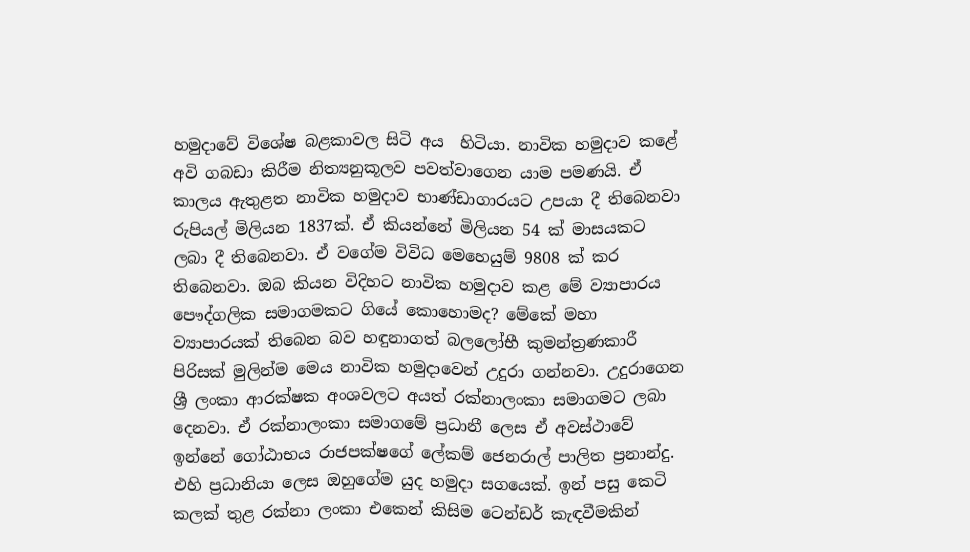හමුදාවේ විශේෂ බළකාවල සිටි අය  හිටියා. නාවික හමුදාව කළේ අවි ගබඩා කිරීම නිත්‍යනුකූලව පවත්වාගෙන යාම පමණයි. ඒ කාලය ඇතුළත නාවික හමුදාව භාණ්ඩාගාරයට උපයා දී තිබෙනවා රුපියල් මිලියන 1837ක්. ඒ කියන්නේ මිලියන 54 ක් මාසයකට ලබා දී තිබෙනවා. ඒ වගේම විවිධ මෙහෙයුම් 9808 ක් කර තිබෙනවා. ඔබ කියන විදිහට නාවික හමුදාව කළ මේ ව්‍යාපාරය පෞද්ගලික සමාගමකට ගියේ කොහොමද? මේකේ මහා ව්‍යාපාරයක් තිබෙන බව හඳුනාගත් බලලෝභී කුමන්ත්‍රණකාරී පිරිසක් මුලින්ම මෙය නාවික හමුදාවෙන් උදුරා ගන්නවා. උදුරාගෙන ශ්‍රී ලංකා ආරක්ෂක අංශවලට අයත් රක්නාලංකා සමාගමට ලබා දෙනවා. ඒ රක්නාලංකා සමාගමේ ප්‍රධානී ලෙස ඒ අවස්ථාවේ ඉන්නේ ගෝඨාභය රාජපක්ෂගේ ලේකම් ජෙනරාල් පාලිත ප්‍රනාන්දු. එහි ප්‍රධානියා ලෙස ඔහුගේම යුද හමුදා සගයෙක්. ඉන් පසු කෙටි කලක් තුළ රක්නා ලංකා එකෙන් කිසිම ටෙන්ඩර් කැඳවීමකින්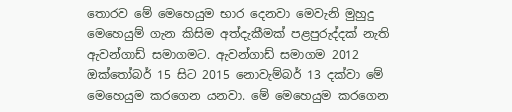තොරව මේ මෙහෙයුම භාර දෙනවා මෙවැනි මුහුදු මෙහෙයුම් ගැන කිසිම අත්දැකීමක් පළපුරුද්දක් නැති ඇවන්ගාඩ් සමාගමට. ඇවන්ගාඩ් සමාගම 2012 ඔක්තෝබර් 15 සිට 2015 නොවැම්බර් 13 දක්වා මේ මෙහෙයුම කරගෙන යනවා. මේ මෙහෙයුම කරගෙන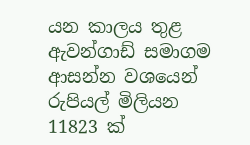යන කාලය තුළ ඇවන්ගාඩ් සමාගම ආසන්න වශයෙන් රුපියල් මිලියන 11823 ක්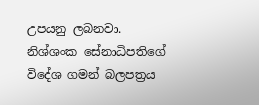උපයනු ලබනවා. නිශ්ශංක සේනාධිපතිගේ විදේශ ගමන් බලපත්‍රය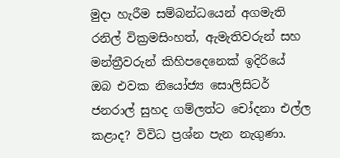මුදා හැරීම සම්බන්ධයෙන් අගමැති රනිල් වික්‍රමසිංහත්, ඇමැතිවරුන් සහ මන්ත්‍රීවරුන් කිහිපදෙනෙක් ඉදිරියේ ඔබ එවක නියෝජ්‍ය සොලිසිටර් ජනරාල් සුහද ගම්ලත්ට චෝදනා එල්ල කළාද? විවිධ ප්‍රශ්න පැන නැගුණා.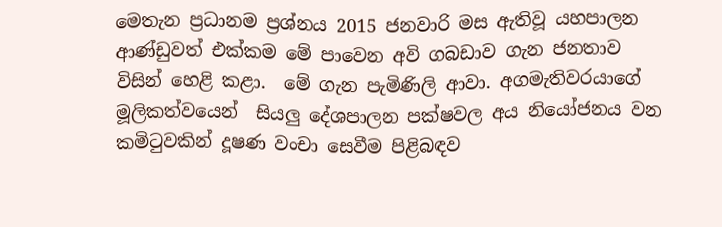මෙතැන ප්‍රධානම ප්‍රශ්නය 2015 ජනවාරි මස ඇතිවූ යහපාලන ආණ්ඩුවත් එක්කම මේ පාවෙන අවි ගබඩාව ගැන ජනතාව විසින් හෙළි කළා.  මේ ගැන පැමිණිලි ආවා. අගමැතිවරයාගේ මූලිකත්වයෙන්  සියලු දේශපාලන පක්ෂවල අය නියෝජනය වන කමිටුවකින් දූෂණ වංචා සෙවීම පිළිබඳව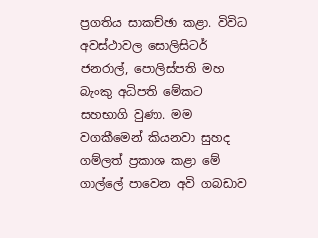ප්‍රගතිය සාකච්ඡා කළා. විවිධ අවස්ථාවල සොලිසිටර් ජනරාල්, පොලිස්පති මහ බැංකු අධිපති මේකට සහභාගි වුණා. මම වගකීමෙන් කියනවා සුහද ගම්ලත් ප්‍රකාශ කළා මේ ගාල්ලේ පාවෙන අවි ගබඩාව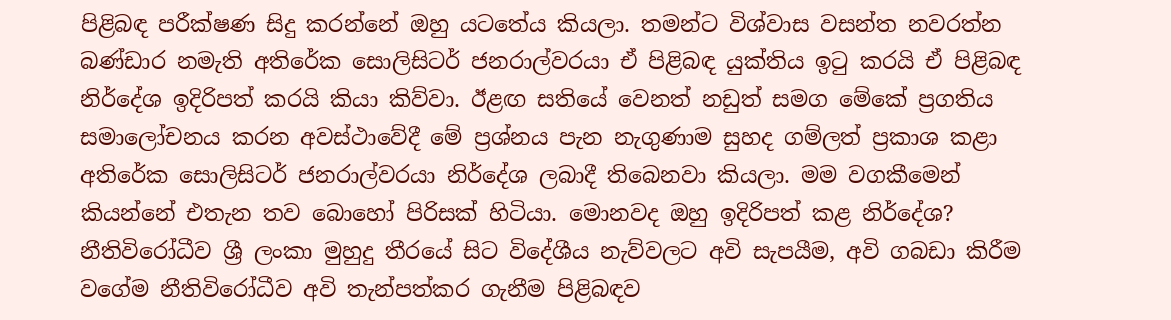පිළිබඳ පරීක්ෂණ සිදු කරන්නේ ඔහු යටතේය කියලා. තමන්ට විශ්වාස වසන්ත නවරත්න බණ්ඩාර නමැති අතිරේක සොලිසිටර් ජනරාල්වරයා ඒ පිළිබඳ යුක්තිය ඉටු කරයි ඒ පිළිබඳ නිර්දේශ ඉදිරිපත් කරයි කියා කිව්වා. ඊළඟ සතියේ වෙනත් නඩුත් සමග මේකේ ප්‍රගතිය සමාලෝචනය කරන අවස්ථාවේදී මේ ප්‍රශ්නය පැන නැගුණාම සුහද ගම්ලත් ප්‍රකාශ කළා අතිරේක සොලිසිටර් ජනරාල්වරයා නිර්දේශ ලබාදී තිබෙනවා කියලා. මම වගකීමෙන් කියන්නේ එතැන තව බොහෝ පිරිසක් හිටියා. මොනවද ඔහු ඉදිරිපත් කළ නිර්දේශ? නීතිවිරෝධීව ශ්‍රී ලංකා මුහුදු තීරයේ සිට විදේශීය නැව්වලට අවි සැපයීම, අවි ගබඩා කිරීම වගේම නීතිවිරෝධීව අවි තැන්පත්කර ගැනීම පිළිබඳව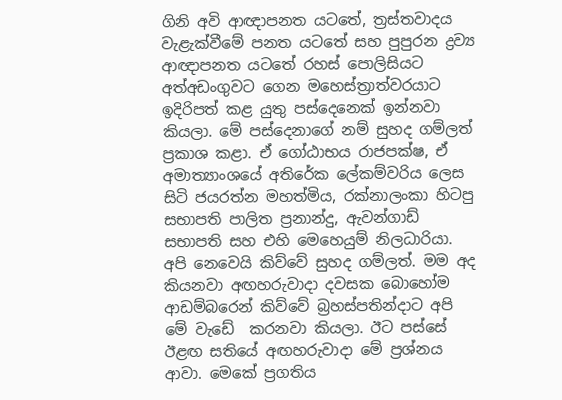ගිනි අවි ආඥාපනත යටතේ, ත්‍රස්තවාදය වැළැක්වීමේ පනත යටතේ සහ පුපුරන ද්‍රව්‍ය ආඥාපනත යටතේ රහස් පොලිසියට අත්අඩංගුවට ගෙන මහෙස්ත්‍රාත්වරයාට ඉදිරිපත් කළ යුතු පස්දෙනෙක් ඉන්නවා කියලා. මේ පස්දෙනාගේ නම් සුහද ගම්ලත් ප්‍රකාශ කළා. ඒ ගෝඨාභය රාජපක්ෂ, ඒ අමාත්‍යාංශයේ අතිරේක ලේකම්වරිය ලෙස සිටි ජයරත්න මහත්මිය, රක්නාලංකා හිටපු සභාපති පාලිත ප්‍රනාන්දු, ඇවන්ගාඩ් සභාපති සහ එහි මෙහෙයුම් නිලධාරියා. අපි නෙවෙයි කිව්වේ සුහද ගම්ලත්. මම අද කියනවා අඟහරුවාදා දවසක බොහෝම ආඩම්බරෙන් කිව්වේ බ්‍රහස්පතින්දාට අපි මේ වැඩේ  කරනවා කියලා. ඊට පස්සේ ඊළඟ සතියේ අඟහරුවාදා මේ ප්‍රශ්නය ආවා. මෙකේ ප්‍රගතිය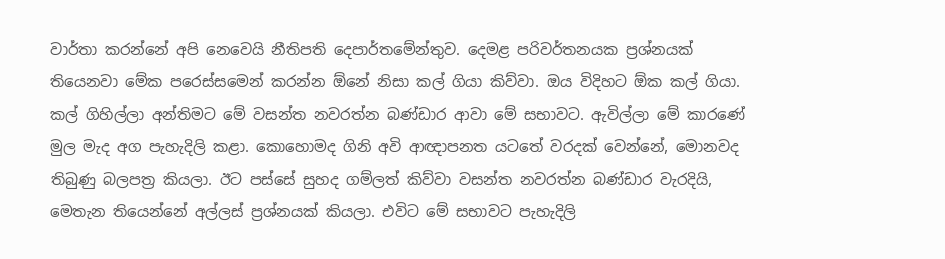වාර්තා කරන්නේ අපි නෙවෙයි නීතිපති දෙපාර්තමේන්තුව. දෙමළ පරිවර්තනයක ප්‍රශ්නයක් තියෙනවා මේක පරෙස්සමෙන් කරන්න ඕනේ නිසා කල් ගියා කිව්වා. ඔය විදිහට ඕක කල් ගියා. කල් ගිහිල්ලා අන්තිමට මේ වසන්ත නවරත්න බණ්ඩාර ආවා මේ සභාවට. ඇවිල්ලා මේ කාරණේ මුල මැද අග පැහැදිලි කළා. කොහොමද ගිනි අවි ආඥාපනත යටතේ වරදක් වෙන්නේ, මොනවද තිබුණු බලපත්‍ර කියලා. ඊට පස්සේ සුහද ගම්ලත් කිව්වා වසන්ත නවරත්න බණ්ඩාර වැරදියි, මෙතැන තියෙන්නේ අල්ලස් ප්‍රශ්නයක් කියලා. එවිට මේ සභාවට පැහැදිලි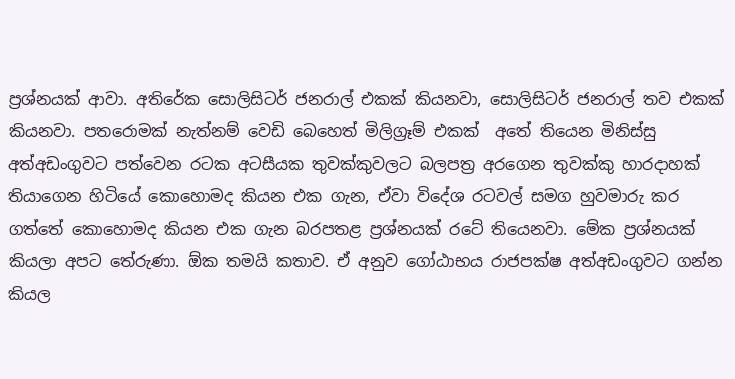ප්‍රශ්නයක් ආවා. අතිරේක සොලිසිටර් ජනරාල් එකක් කියනවා, සොලිසිටර් ජනරාල් තව එකක් කියනවා. පතරොමක් නැත්නම් වෙඩි බෙහෙත් මිලිග්‍රෑම් එකක්  අතේ තියෙන මිනිස්සු අත්අඩංගුවට පත්වෙන රටක අටසීයක තුවක්කුවලට බලපත්‍ර අරගෙන තුවක්කු හාරදාහක් තියාගෙන හිටියේ කොහොමද කියන එක ගැන, ඒවා විදේශ රටවල් සමග හුවමාරු කර ගත්තේ කොහොමද කියන එක ගැන බරපතළ ප්‍රශ්නයක් රටේ තියෙනවා. මේක ප්‍රශ්නයක් කියලා අපට තේරුණා. ඕක තමයි කතාව. ඒ අනුව ගෝඨාභය රාජපක්ෂ අත්අඩංගුවට ගන්න කියල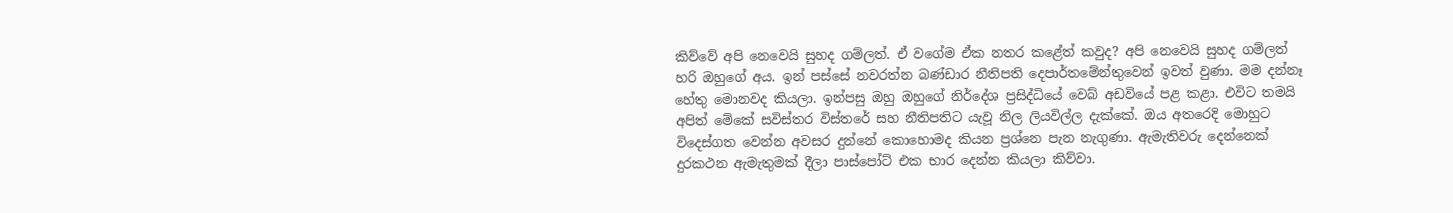කිව්වේ අපි නෙවෙයි සුහද ගම්ලත්. ඒ වගේම ඒක නතර කළේත් කවුද? අපි නෙවෙයි සුහද ගම්ලත් හරි ඔහුගේ අය. ඉන් පස්සේ නවරත්න බණ්ඩාර නීතිපති දෙපාර්තමේන්තුවෙන් ඉවත් වුණා. මම දන්නෑ හේතු මොනවද කියලා. ඉන්පසු ඔහු ඔහුගේ නිර්දේශ ප්‍රසිද්ධියේ වෙබ් අඩවියේ පළ කළා. එවිට තමයි අපිත් මේකේ සවිස්තර විස්තරේ සහ නීතිපතිට යැවූ නිල ලියවිල්ල දැක්කේ. ඔය අතරෙදි මොහුට විදෙස්ගත වෙන්න අවසර දුන්නේ කොහොමද කියන ප්‍රශ්නෙ පැන නැගුණා. ඇමැතිවරු දෙන්නෙක් දුරකථන ඇමැතුමක් දීලා පාස්පෝට් එක භාර දෙන්න කියලා කිව්වා.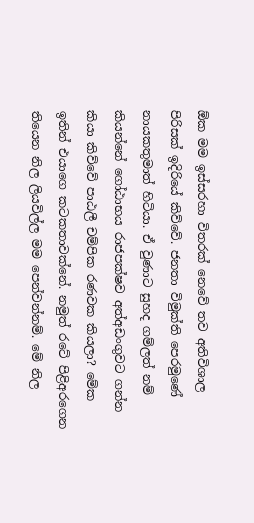ඕක මම ඉස්සරහා විතරක් නෙවේ තව අතිවිශාල පිරිසක් ඉදිරියේ කිව්වේ. ජනතා විමුක්ති පෙරමුණේ නායකතුමාත් හිටියා. ඒ වුණාට සුහද ගම්ලත් නම් කියන්නේ ගෝඨාභය රාජපක්ෂව අත්අඩංගුවට ගන්න කියා කිව්වේ පාඨලී චම්පික රණවක කියලා? මේක ඉතින් එයාගෙ කටකතාවක්නේ. නමුත් රටේ පිළිඅරගෙන තියෙන නිල ලියවිල්ල මම පෙන්වන්නම්. මේ නිල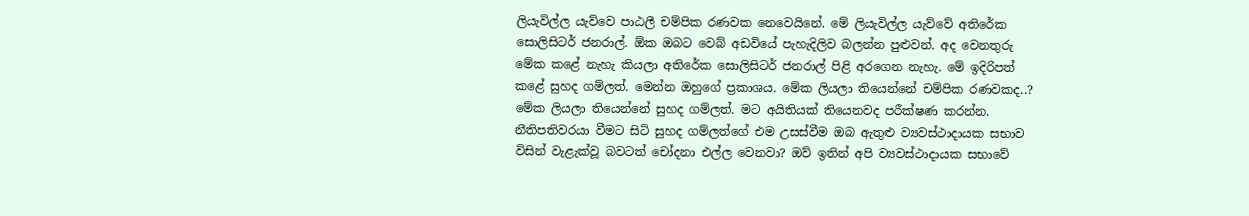ලියැවිල්ල යැව්වෙ පාඨලී චම්පික රණවක නෙවෙයිනේ. මේ ලියැවිල්ල යැව්වේ අතිරේක සොලිසිටර් ජනරාල්. ඕක ඔබට වෙබ් අඩවියේ පැහැදිලිව බලන්න පුළුවන්. අද වෙනතුරු මේක කළේ නැහැ කියලා අතිරේක සොලිසිටර් ජනරාල් පිළි අරගෙන නැහැ. මේ ඉදිරිපත් කළේ සුහද ගම්ලත්. මෙන්න ඔහුගේ ප්‍රකාශය. මේක ලියලා තියෙන්නේ චම්පික රණවකද..? මේක ලියලා තියෙන්නේ සුහද ගම්ලත්. මට අයිතියක් තියෙනවද පරීක්ෂණ කරන්න. නීතිපතිවරයා වීමට සිටි සුහද ගම්ලත්ගේ එම උසස්වීම ඔබ ඇතුළු ව්‍යවස්ථාදායක සභාව විසින් වැළැක්වූ බවටත් චෝදනා එල්ල වෙනවා? ඔව් ඉතින් අපි ව්‍යවස්ථාදායක සභාවේ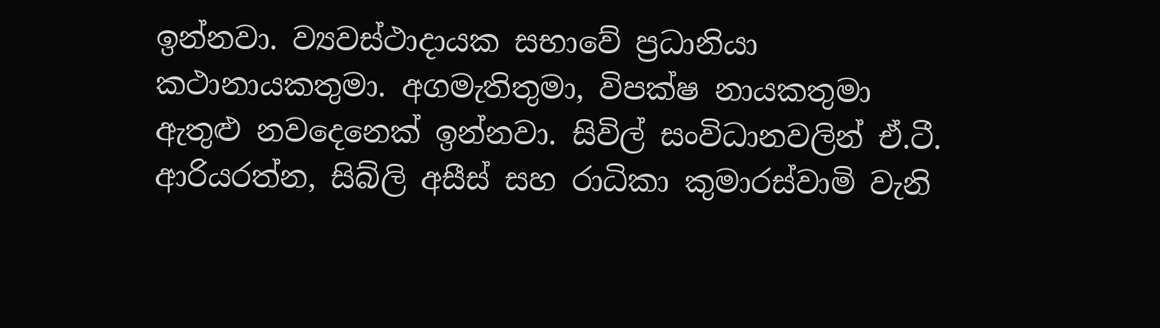ඉන්නවා. ව්‍යවස්ථාදායක සභාවේ ප්‍රධානියා කථානායකතුමා. අගමැතිතුමා, විපක්ෂ නායකතුමා ඇතුළු නවදෙනෙක් ඉන්නවා. සිවිල් සංවිධානවලින් ඒ.ටී. ආරියරත්න, සිබ්ලි අසීස් සහ රාධිකා කුමාරස්වාමි වැනි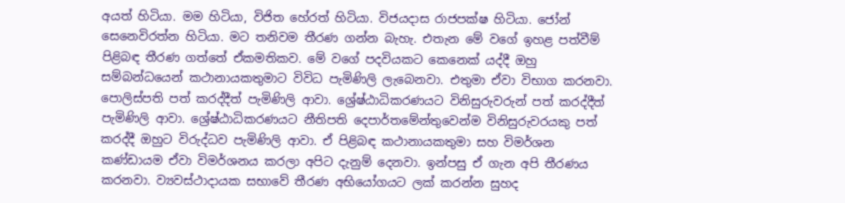අයත් හිටියා. මම හිටියා, විජිත හේරත් හිටියා. විජයදාස රාජපක්ෂ හිටියා. ජෝන් සෙනෙවිරත්න හිටියා. මට තනිවම තීරණ ගන්න බැහැ. එතැන මේ වගේ ඉහළ පත්වීම් පිළිබඳ තීරණ ගත්තේ ඒකමතිකව. මේ වගේ පදවියකට කෙනෙක් යද්දී ඔහු සම්බන්ධයෙන් කථානායකතුමාට විවිධ පැමිණිලි ලැබෙනවා. එතුමා ඒවා විභාග කරනවා. පොලිස්පති පත් කරද්දීත් පැමිණිලි ආවා. ශ්‍රේෂ්ඨාධිකරණයට විනිසුරුවරුන් පත් කරද්දීත් පැමිණිලි ආවා. ශ්‍රේෂ්ඨාධිකරණයට නීතිපති දෙපාර්තමේන්තුවෙන්ම විනිසුරුවරයකු පත් කරද්දී ඔහුට විරුද්ධව පැමිණිලි ආවා. ඒ පිළිබඳ කථානායකතුමා සහ විමර්ශන කණ්ඩායම ඒවා විමර්ශනය කරලා අපිට දැනුම් දෙනවා. ඉන්පසු ඒ ගැන අපි තීරණය කරනවා. ව්‍යවස්ථාදායක සභාවේ තීරණ අභියෝගයට ලක් කරන්න සුහද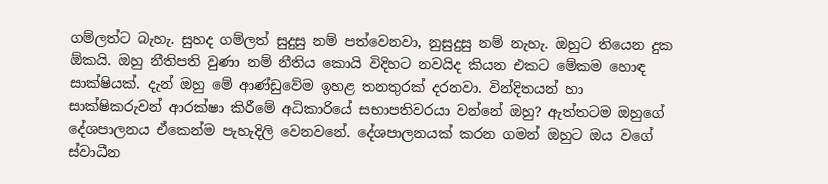ගම්ලත්ට බැහැ. සුහද ගම්ලත් සුදුසු නම් පත්වෙනවා, නුසුදුසු නම් නැහැ. ඔහුට තියෙන දුක ඕකයි. ඔහු නීතිපති වුණා නම් නීතිය කොයි විදිහට නවයිද කියන එකට මේකම හොඳ සාක්ෂියක්. දැන් ඔහු මේ ආණ්ඩුවේම ඉහළ තනතුරක් දරනවා. වින්දිතයන් හා සාක්ෂිකරුවන් ආරක්ෂා කිරීමේ අධිකාරියේ සභාපතිවරයා වන්නේ ඔහු? ඇත්තටම ඔහුගේ දේශපාලනය ඒකෙන්ම පැහැදිලි වෙනවනේ. දේශපාලනයක් කරන ගමන් ඔහුට ඔය වගේ ස්වාධීන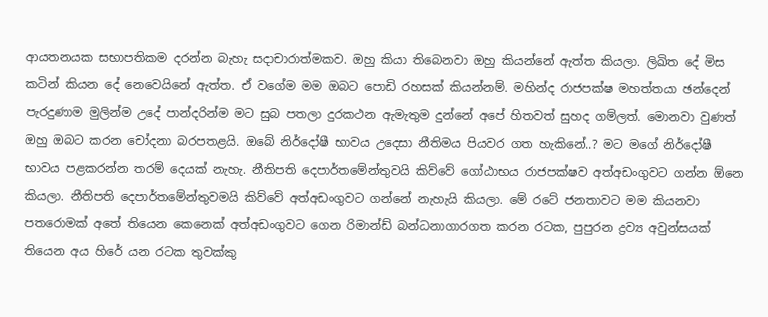ආයතනයක සභාපතිකම දරන්න බැහැ සදාචාරාත්මකව. ඔහු කියා තිබෙනවා ඔහු කියන්නේ ඇත්ත කියලා. ලිඛිත දේ මිස කටින් කියන දේ නෙවෙයිනේ ඇත්ත. ඒ වගේම මම ඔබට පොඩි රහසක් කියන්නම්. මහින්ද රාජපක්ෂ මහත්තයා ඡන්දෙන් පැරදුණාම මුලින්ම උදේ පාන්දරින්ම මට සුබ පතලා දුරකථන ඇමැතුම දුන්නේ අපේ හිතවත් සුහද ගම්ලත්. මොනවා වුණත් ඔහු ඔබට කරන චෝදනා බරපතළයි. ඔබේ නිර්දෝෂී භාවය උදෙසා නීතිමය පියවර ගත හැකිනේ..? මට මගේ නිර්දෝෂී භාවය පළකරන්න තරම් දෙයක් නැහැ. නීතිපති දෙපාර්තමේන්තුවයි කිව්වේ ගෝඨාභය රාජපක්ෂව අත්අඩංගුවට ගන්න ඕනෙ කියලා. නීතිපති දෙපාර්තමේන්තුවමයි කිව්වේ අත්අඩංගුවට ගන්නේ නැහැයි කියලා. මේ රටේ ජනතාවට මම කියනවා පතරොමක් අතේ තියෙන කෙනෙක් අත්අඩංගුවට ගෙන රිමාන්ඩ් බන්ධනාගාරගත කරන රටක, පුපුරන ද්‍රව්‍ය අවුන්සයක් තියෙන අය හිරේ යන රටක තුවක්කු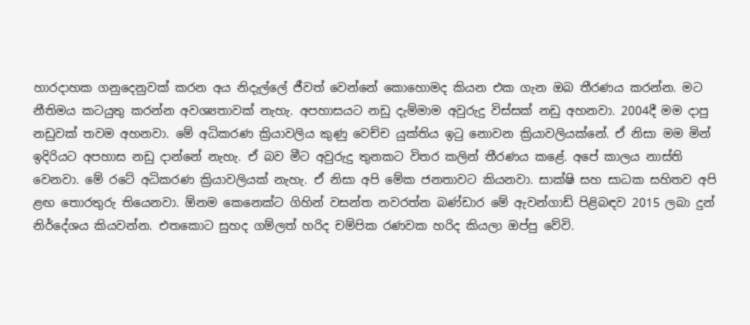හාරදාහක ගනුදෙනුවක් කරන අය නිදැල්ලේ ජීවත් වෙන්නේ කොහොමද කියන එක ගැන ඔබ තීරණය කරන්න. මට නීතිමය කටයුතු කරන්න අවශ්‍යතාවක් නැහැ. අපහාසයට නඩු දැම්මාම අවුරුදු විස්සක් නඩු අහනවා. 2004දී මම දාපු නඩුවක් තවම අහනවා. මේ අධිකරණ ක්‍රියාවලිය කුණු වෙච්ච යුක්තිය ඉටු නොවන ක්‍රියාවලියක්නේ. ඒ නිසා මම මින් ඉදිරියට අපහාස නඩු දාන්නේ නැහැ. ඒ බව මීට අවුරුදු තුනකට විතර කලින් තීරණය කළේ. අපේ කාලය නාස්ති වෙනවා. මේ රටේ අධිකරණ ක්‍රියාවලියක් නැහැ. ඒ නිසා අපි මේක ජනතාවට කියනවා. සාක්ෂි සහ සාධක සහිතව අපි ළඟ තොරතුරු තියෙනවා. ඕනම කෙනෙක්ට ගිහින් වසන්ත නවරත්න බණ්ඩාර මේ ඇවන්ගාඩ් පිළිබඳව 2015 ලබා දුන් නිර්දේශය කියවන්න. එතකොට සුහද ගම්ලත් හරිද චම්පික රණවක හරිද කියලා ඔප්පු වේවි.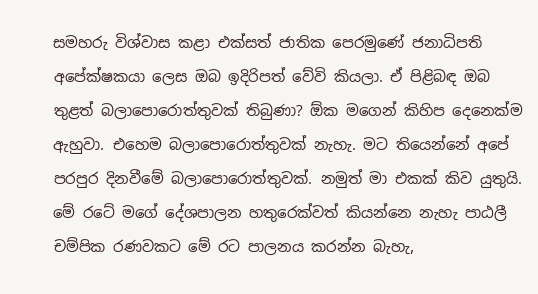සමහරු විශ්වාස කළා එක්සත් ජාතික පෙරමුණේ ජනාධිපති අපේක්ෂකයා ලෙස ඔබ ඉදිරිපත් වේවි කියලා. ඒ පිළිබඳ ඔබ තුළත් බලාපොරොත්තුවක් තිබුණා? ඕක මගෙන් කිහිප දෙනෙක්ම ඇහුවා. එහෙම බලාපොරොත්තුවක් නැහැ. මට තියෙන්නේ අපේ පරපුර දිනවීමේ බලාපොරොත්තුවක්. නමුත් මා එකක් කිව යුතුයි. මේ රටේ මගේ දේශපාලන හතුරෙක්වත් කියන්නෙ නැහැ පාඨලී චම්පික රණවකට මේ රට පාලනය කරන්න බැහැ,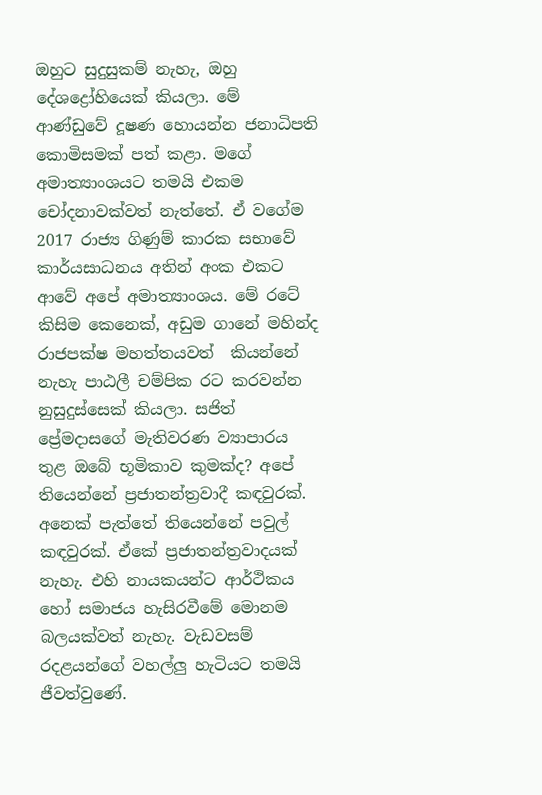ඔහුට සුදුසුකම් නැහැ, ඔහු දේශද්‍රෝහියෙක් කියලා. මේ ආණ්ඩුවේ දූෂණ හොයන්න ජනාධිපති කොමිසමක් පත් කළා. මගේ අමාත්‍යාංශයට තමයි එකම චෝදනාවක්වත් නැත්තේ. ඒ වගේම 2017 රාජ්‍ය ගිණුම් කාරක සභාවේ කාර්යසාධනය අතින් අංක එකට ආවේ අපේ අමාත්‍යාංශය. මේ රටේ කිසිම කෙනෙක්, අඩුම ගානේ මහින්ද රාජපක්ෂ මහත්තයවත්  කියන්නේ නැහැ පාඨලී චම්පික රට කරවන්න නුසුදුස්සෙක් කියලා. සජිත් ප්‍රේමදාසගේ මැතිවරණ ව්‍යාපාරය තුළ ඔබේ භූමිකාව කුමක්ද? අපේ තියෙන්නේ ප්‍රජාතන්ත්‍රවාදී කඳවුරක්. අනෙක් පැත්තේ තියෙන්නේ පවුල් කඳවුරක්. ඒකේ ප්‍රජාතන්ත්‍රවාදයක් නැහැ. එහි නායකයන්ට ආර්ථිකය හෝ සමාජය හැසිරවීමේ මොනම බලයක්වත් නැහැ. වැඩවසම් රදළයන්ගේ වහල්ලු හැටියට තමයි ජීවත්වුණේ.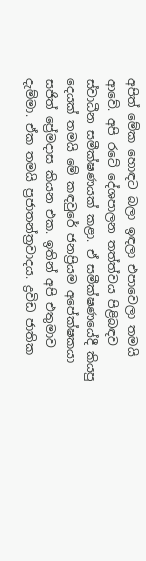අපිත් මේක හොඳට බලා ඉඳලා එපාවෙලා තමයි ආවේ. අපි රටේ දේශපාලන තත්ත්වය පිළිබඳව ස්වාධීන සමීක්ෂණයක් කළා. ඒ සමීක්ෂණයේදී කියපු දෙයක් තමයි මේ කඳවුරේ ජනප්‍රියම අපේක්ෂකයා සජිත් ප්‍රේමදාස කියන එක. ඉතින් අපි එතුමාව දැම්මා. ඒක තමයි ප්‍රජාතන්ත්‍රවාදය. ද්‍රවිඩ ජාතික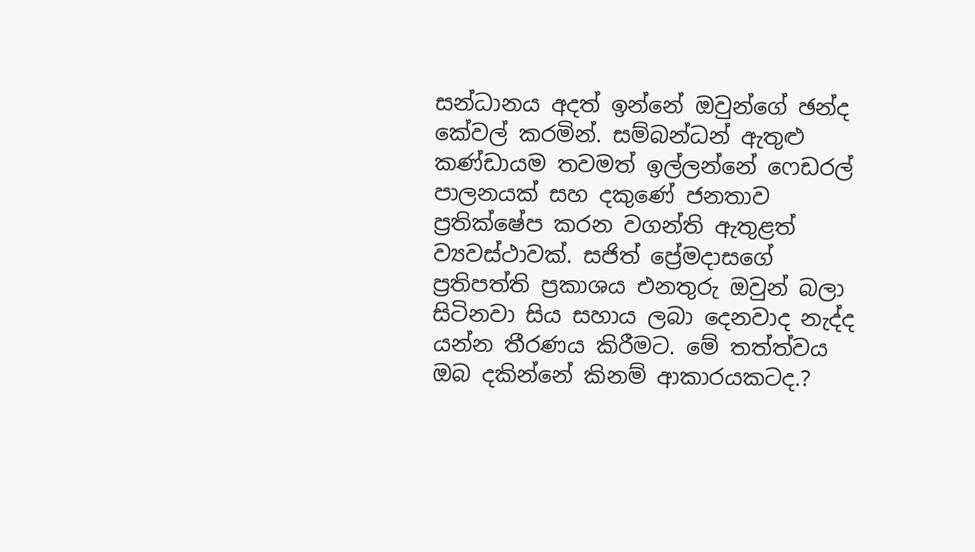සන්ධානය අදත් ඉන්නේ ඔවුන්ගේ ඡන්ද කේවල් කරමින්. සම්බන්ධන් ඇතුළු කණ්ඩායම තවමත් ඉල්ලන්නේ ෆෙඩරල් පාලනයක් සහ දකුණේ ජනතාව ප්‍රතික්ෂේප කරන වගන්ති ඇතුළත් ව්‍යවස්ථාවක්. සජිත් ප්‍රේමදාසගේ ප්‍රතිපත්ති ප්‍රකාශය එනතුරු ඔවුන් බලා සිටිනවා සිය සහාය ලබා දෙනවාද නැද්ද යන්න තීරණය කිරීමට. මේ තත්ත්වය ඔබ දකින්නේ කිනම් ආකාරයකටද.?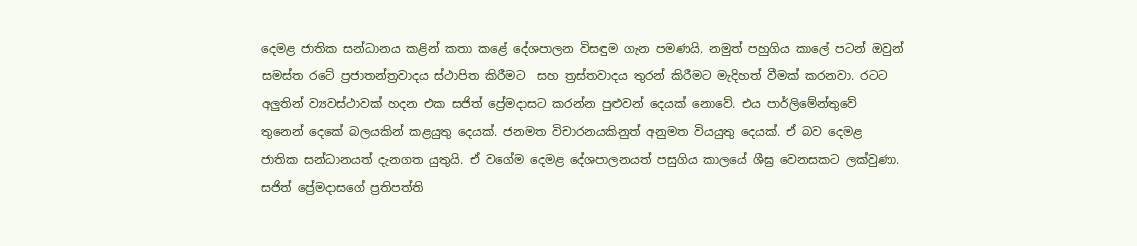දෙමළ ජාතික සන්ධානය කළින් කතා කළේ දේශපාලන විසඳුම ගැන පමණයි. නමුත් පහුගිය කාලේ පටන් ඔවුන් සමස්ත රටේ ප්‍රජාතන්ත්‍රවාදය ස්ථාපිත කිරීමට  සහ ත්‍රස්තවාදය තුරන් කිරීමට මැදිහත් වීමක් කරනවා. රටට අලුතින් ව්‍යවස්ථාවක් හදන එක සජිත් ප්‍රේමදාසට කරන්න පුළුවන් දෙයක් නොවේ. එය පාර්ලිමේන්තුවේ තුනෙන් දෙකේ බලයකින් කළයුතු දෙයක්. ජනමත විචාරනයකිනුත් අනුමත වියයුතු දෙයක්. ඒ බව දෙමළ ජාතික සන්ධානයත් දැනගත යුතුයි. ඒ වගේම දෙමළ දේශපාලනයත් පසුගිය කාලයේ ශීඝ්‍ර වෙනසකට ලක්වුණා. සජිත් ප්‍රේමදාසගේ ප්‍රතිපත්ති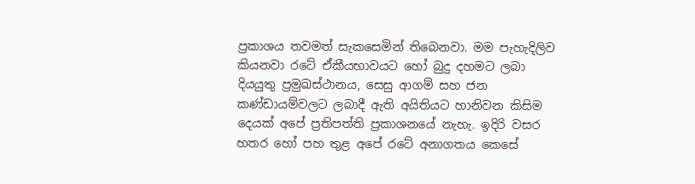ප්‍රකාශය තවමත් සැකසෙමින් තිබෙනවා. මම පැහැදිලිව කියනවා රටේ ඒකීයභාවයට හෝ බුදු දහමට ලබා දියයුතු ප්‍රමුඛස්ථානය, සෙසු ආගම් සහ ජන කණ්ඩායම්වලට ලබාදී ඇති අයිතියට හානිවන කිසිම දෙයක් අපේ ප්‍රතිපත්ති ප්‍රකාශනයේ නැහැ. ඉදිරි වසර හතර හෝ පහ තුළ අපේ රටේ අනාගතය කෙසේ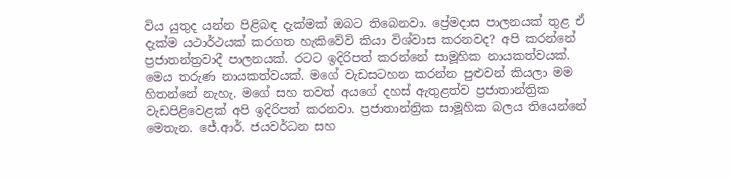විය යුතුද යන්න පිළිබඳ දැක්මක් ඔබට තිබෙනවා. ප්‍රේමදාස පාලනයක් තුළ ඒ දැක්ම යථාර්ථයක් කරගත හැකිවේවි කියා විශ්වාස කරනවද? අපි කරන්නේ ප්‍රජාතන්ත්‍රවාදී පාලනයක්. රටට ඉදිරිපත් කරන්නේ සාමූහික නායකත්වයක්. මෙය තරුණ නායකත්වයක්. මගේ වැඩසටහන කරන්න පුළුවන් කියලා මම හිතන්නේ නැහැ. මගේ සහ තවත් අයගේ දහස් ඇතුළත්ව ප්‍රජාතාන්ත්‍රික වැඩපිළිවෙළක් අපි ඉදිරිපත් කරනවා. ප්‍රජාතාන්ත්‍රික සාමූහික බලය තියෙන්නේ මෙතැන. ජේ.ආර්. ජයවර්ධන සහ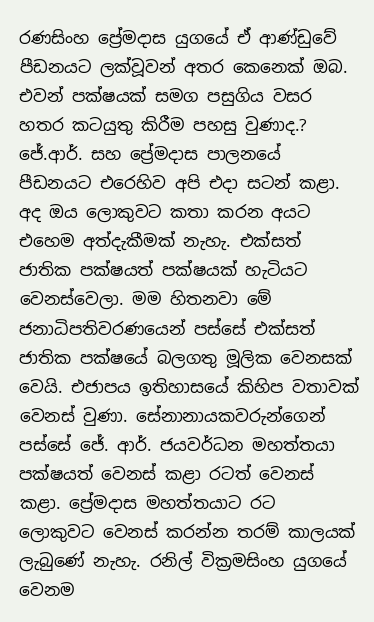රණසිංහ ප්‍රේමදාස යුගයේ ඒ ආණ්ඩුවේ පීඩනයට ලක්වූවන් අතර කෙනෙක් ඔබ. එවන් පක්ෂයක් සමග පසුගිය වසර හතර කටයුතු කිරීම පහසු වුණාද.? ජේ.ආර්. සහ ප්‍රේමදාස පාලනයේ පීඩනයට එරෙහිව අපි එදා සටන් කළා. අද ඔය ලොකුවට කතා කරන අයට එහෙම අත්දැකීමක් නැහැ. එක්සත් ජාතික පක්ෂයත් පක්ෂයක් හැටියට වෙනස්වෙලා. මම හිතනවා මේ ජනාධිපතිවරණයෙන් පස්සේ එක්සත් ජාතික පක්ෂයේ බලගතු මූලික වෙනසක් වෙයි. එජාපය ඉතිහාසයේ කිහිප වතාවක් වෙනස් වුණා. සේනානායකවරුන්ගෙන් පස්සේ ජේ. ආර්. ජයවර්ධන මහත්තයා පක්ෂයත් වෙනස් කළා රටත් වෙනස් කළා. ප්‍රේමදාස මහත්තයාට රට ලොකුවට වෙනස් කරන්න තරම් කාලයක් ලැබුණේ නැහැ. රනිල් වික්‍රමසිංහ යුගයේ වෙනම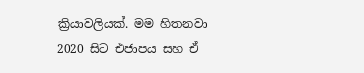ක්‍රියාවලියක්. මම හිතනවා 2020 සිට එජාපය සහ ඒ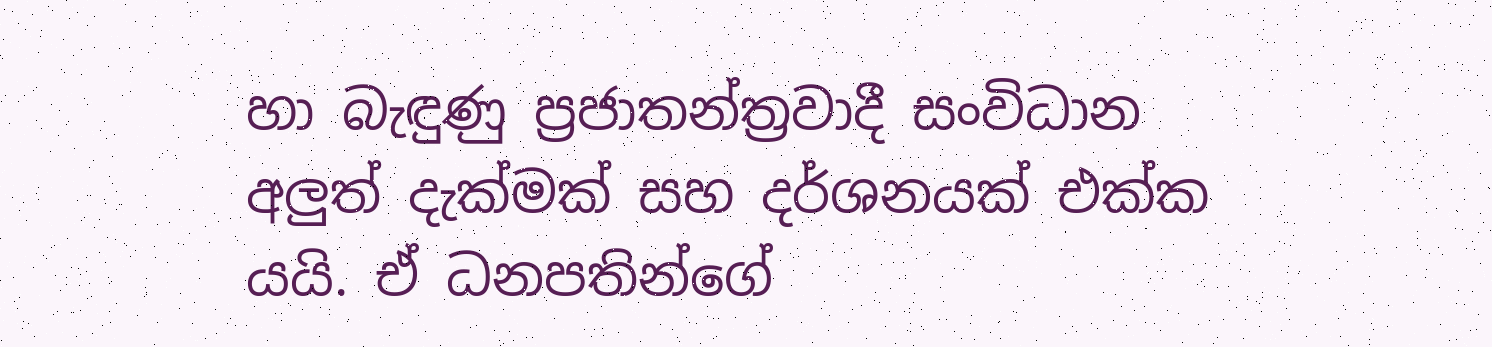හා බැඳුණු ප්‍රජාතන්ත්‍රවාදී සංවිධාන අලුත් දැක්මක් සහ දර්ශනයක් එක්ක යයි. ඒ ධනපතින්ගේ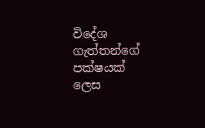විදේශ ගැත්තන්ගේ පක්ෂයක් ලෙස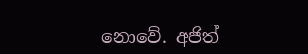නොවේ. අජිත්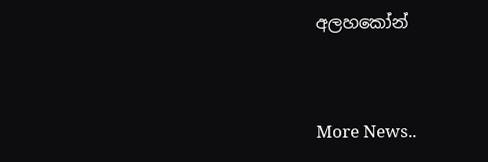අලහකෝන්


More News..